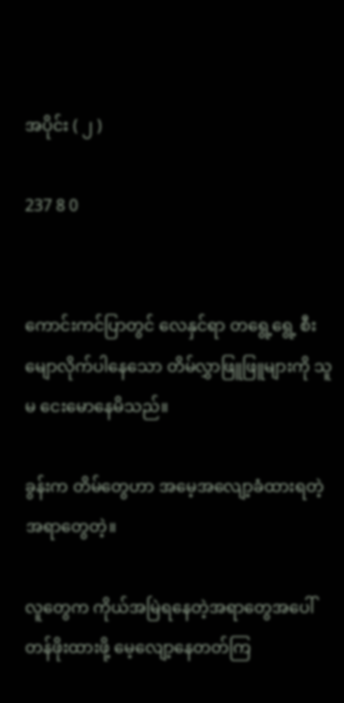အပိုင်း ( ၂ )

237 8 0


ကောင်းကင်ပြာတွင် လေနှင်ရာ တရွေ့ရွေ့ စီးမျောလိုက်ပါနေသော တိမ်လွှာဖြူဖြူများကို သူမ ငေးမောနေမိသည်။

ခွန်းက တိမ်တွေဟာ အမေ့အလျော့ခံထားရတဲ့အရာတွေတဲ့။

လူတွေက ကိုယ်အမြဲရနေတဲ့အရာတွေအပေါ် တန်ဖိုးထားဖို့ မေ့လျော့နေတတ်ကြ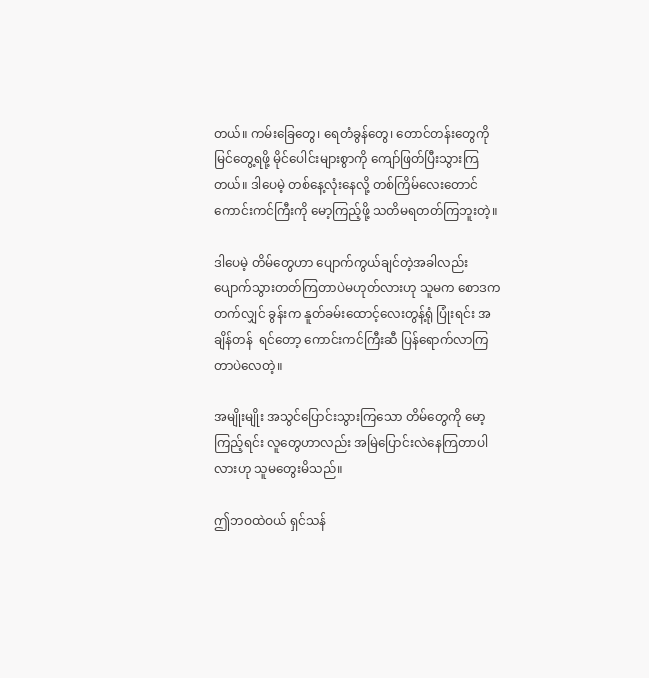တယ်။ ကမ်းခြေတွေ၊ ရေတံခွန်တွေ၊ တောင်တန်းတွေကိုမြင်တွေ့ရဖို့ မိုင်ပေါင်းများစွာကို ကျော်ဖြတ်ပြီးသွားကြတယ်။ ဒါပေမဲ့ တစ်နေ့လုံးနေလို့ တစ်ကြိမ်လေးတောင် ကောင်းကင်ကြီးကို မော့ကြည့်ဖို့ သတိမရတတ်ကြဘူးတဲ့။

ဒါပေမဲ့ တိမ်တွေဟာ ပျောက်ကွယ်ချင်တဲ့အခါလည်း ပျောက်သွားတတ်ကြတာပဲမဟုတ်လားဟု သူမက စောဒကတက်လျှင် ခွန်းက နူတ်ခမ်းထောင့်လေးတွန့်ရုံ ပြုံးရင်း အချိန်တန်  ရင်တော့ ကောင်းကင်ကြီးဆီ ပြန်ရောက်လာကြတာပဲလေတဲ့။

အမျိုးမျိုး အသွင်ပြောင်းသွားကြသော တိမ်တွေကို မော့ကြည့်ရင်း လူတွေဟာလည်း အမြဲပြောင်းလဲနေကြတာပါလားဟု သူမတွေးမိသည်။

ဤဘဝထဲဝယ် ရှင်သန်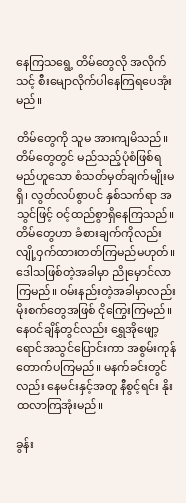နေကြသရွေ့ တိမ်တွေလို အလိုက်သင့် စီးမျောလိုက်ပါနေကြရပေအုံးမည်။

တိမ်တွေကို သူမ အားကျမိသည်။ တိမ်တွေတွင် မည်သည့်ပုံစံဖြစ်ရမည်ဟူသော စံသတ်မှတ်ချက်မျိုးမရှိ၊ လွတ်လပ်စွာပင် နှစ်သက်ရာ အသွင်ဖြင့် ဝင့်ထည်စွာရှိနေကြသည်။ တိမ်တွေဟာ ခံစားချက်ကိုလည်း လျို့ဝှက်ထားတတ်ကြမည်မဟုတ်။ ဒေါသဖြစ်တဲ့အခါမှာ ညိုမှောင်လာကြမည်။ ဝမ်းနည်းတဲ့အခါမှာလည်း မိုးစက်တွေအဖြစ် ငိုကြွေးကြမည်။ နေဝင်ချိန်တွင်လည်း ရွှေအိုဖျော့ရောင်အသွင်ပြောင်းကာ အစွမ်းကုန် တောက်ပကြမည်။ မနက်ခင်းတွင်လည်း နေမင်းနှင့်အတူ နီစွင့်ရင်း နိုးထလာကြအုံးမည်။

ခွန်း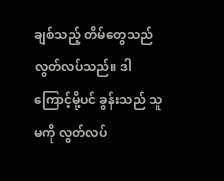ချစ်သည့် တိမ်တွေသည် လွတ်လပ်သည်။ ဒါကြောင့်မို့ပင် ခွန်းသည် သူမကို လွတ်လပ်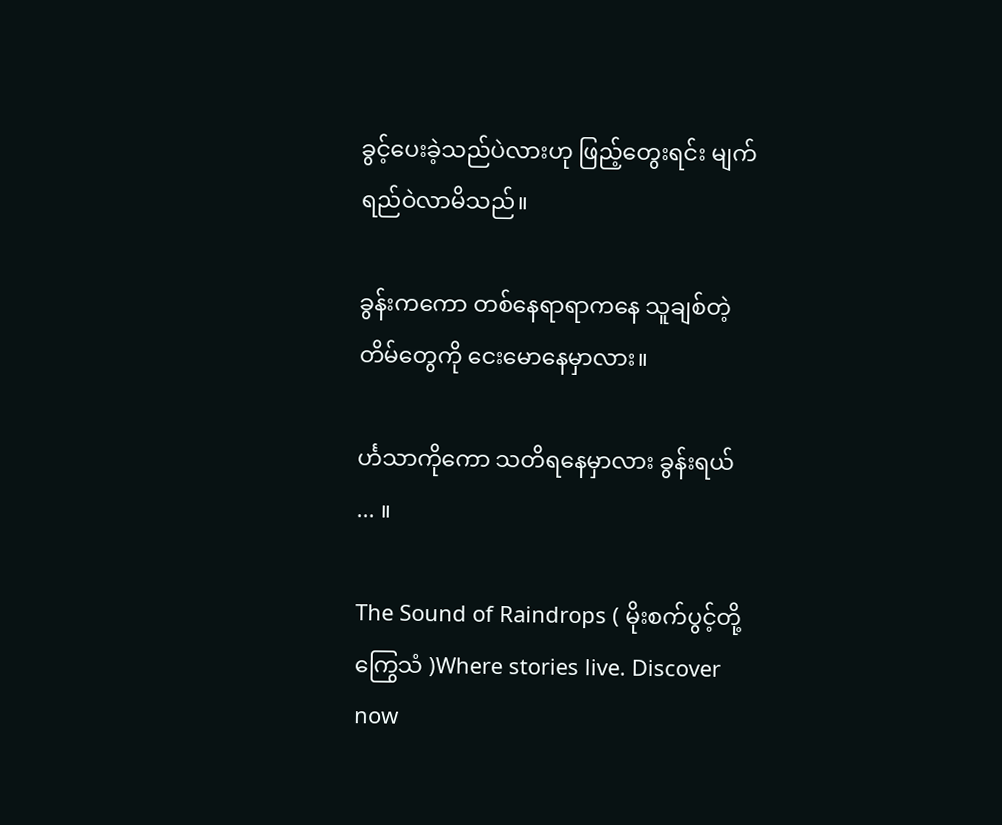ခွင့်ပေးခဲ့သည်ပဲလားဟု ဖြည့်တွေးရင်း မျက်ရည်ဝဲလာမိသည်။

ခွန်းကကော တစ်နေရာရာကနေ သူချစ်တဲ့ တိမ်တွေကို ငေးမောနေမှာလား။

င်္ဟသာကိုကော သတိရနေမှာလား ခွန်းရယ် ... ။

The Sound of Raindrops ( မိုးစက်ပွင့်တို့ ကြွေသံ )Where stories live. Discover now